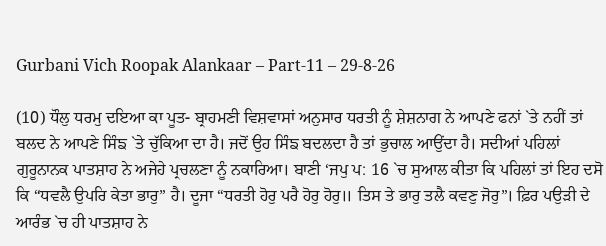Gurbani Vich Roopak Alankaar – Part-11 – 29-8-26

(10) ਧੌਲੁ ਧਰਮੁ ਦਇਆ ਕਾ ਪੂਤ- ਬ੍ਰਾਹਮਣੀ ਵਿਸ਼ਵਾਸਾਂ ਅਨੁਸਾਰ ਧਰਤੀ ਨੂੰ ਸ਼ੇਸ਼ਨਾਗ ਨੇ ਆਪਣੇ ਫਨਾਂ `ਤੇ ਨਹੀਂ ਤਾਂ ਬਲਦ ਨੇ ਆਪਣੇ ਸਿੰਙ `ਤੇ ਚੁੱਕਿਆ ਦਾ ਹੈ। ਜਦੋਂ ਉਹ ਸਿੰਙ ਬਦਲਦਾ ਹੈ ਤਾਂ ਭੁਚਾਲ ਆਉਂਦਾ ਹੈ। ਸਦੀਆਂ ਪਹਿਲਾਂ ਗੁਰੂਨਾਨਕ ਪਾਤਸ਼ਾਹ ਨੇ ਅਜੇਹੇ ਪ੍ਰਚਲਣਾ ਨੂੰ ਨਕਾਰਿਆ। ਬਾਣੀ ‘ਜਪੁ ਪ: 16 `ਚ ਸੁਆਲ ਕੀਤਾ ਕਿ ਪਹਿਲਾਂ ਤਾਂ ਇਹ ਦਸੋ ਕਿ “ਧਵਲੈ ਉਪਰਿ ਕੇਤਾ ਭਾਰੁ” ਹੈ। ਦੂਜਾ “ਧਰਤੀ ਹੋਰੁ ਪਰੈ ਹੋਰੁ ਹੋਰੁ॥ ਤਿਸ ਤੇ ਭਾਰੁ ਤਲੈ ਕਵਣੁ ਜੋਰੁ”। ਫ਼ਿਰ ਪਉੜੀ ਦੇ ਆਰੰਭ `ਚ ਹੀ ਪਾਤਸ਼ਾਹ ਨੇ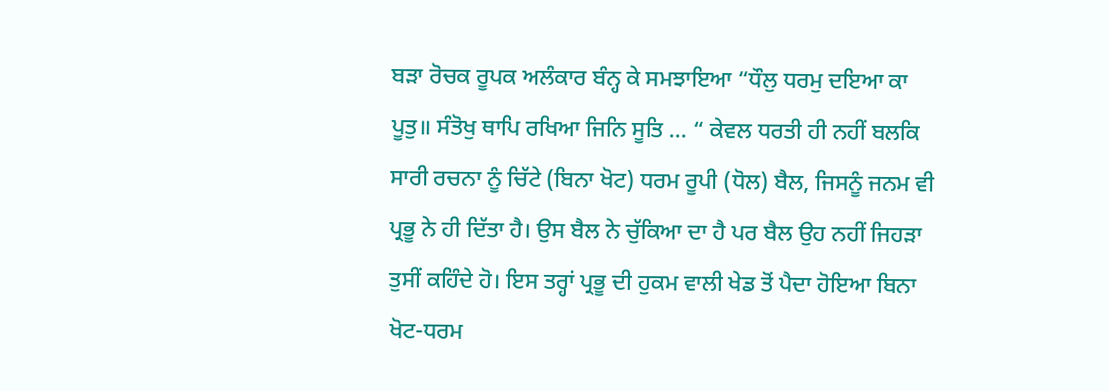ਬੜਾ ਰੋਚਕ ਰੂਪਕ ਅਲੰਕਾਰ ਬੰਨ੍ਹ ਕੇ ਸਮਝਾਇਆ “ਧੌਲੁ ਧਰਮੁ ਦਇਆ ਕਾ ਪੂਤੁ॥ ਸੰਤੋਖੁ ਥਾਪਿ ਰਖਿਆ ਜਿਨਿ ਸੂਤਿ … “ ਕੇਵਲ ਧਰਤੀ ਹੀ ਨਹੀਂ ਬਲਕਿ ਸਾਰੀ ਰਚਨਾ ਨੂੰ ਚਿੱਟੇ (ਬਿਨਾ ਖੋਟ) ਧਰਮ ਰੂਪੀ (ਧੋਲ) ਬੈਲ, ਜਿਸਨੂੰ ਜਨਮ ਵੀ ਪ੍ਰਭੂ ਨੇ ਹੀ ਦਿੱਤਾ ਹੈ। ਉਸ ਬੈਲ ਨੇ ਚੁੱਕਿਆ ਦਾ ਹੈ ਪਰ ਬੈਲ ਉਹ ਨਹੀਂ ਜਿਹੜਾ ਤੁਸੀਂ ਕਹਿੰਦੇ ਹੋ। ਇਸ ਤਰ੍ਹਾਂ ਪ੍ਰਭੂ ਦੀ ਹੁਕਮ ਵਾਲੀ ਖੇਡ ਤੋਂ ਪੈਦਾ ਹੋਇਆ ਬਿਨਾ ਖੋਟ-ਧਰਮ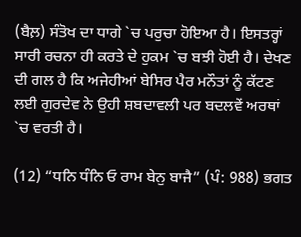(ਬੈਲ਼) ਸੰਤੋਖ ਦਾ ਧਾਗੇ `ਚ ਪਰੁਚਾ ਹੋਇਆ ਹੈ। ਇਸਤਰ੍ਹਾਂ ਸਾਰੀ ਰਚਨਾ ਹੀ ਕਰਤੇ ਦੇ ਹੁਕਮ `ਚ ਬਝੀ ਹੋਈ ਹੈ। ਦੇਖਣ ਦੀ ਗਲ ਹੈ ਕਿ ਅਜੇਹੀਆਂ ਬੇਸਿਰ ਪੈਰ ਮਨੌਤਾਂ ਨੂੰ ਕੱਟਣ ਲਈ ਗੁਰਦੇਵ ਨੇ ਉਹੀ ਸ਼ਬਦਾਵਲੀ ਪਰ ਬਦਲਵੇਂ ਅਰਥਾਂ `ਚ ਵਰਤੀ ਹੈ।

(12) “ਧਨਿ ਧੰਨਿ ਓ ਰਾਮ ਬੇਨੁ ਬਾਜੈ” (ਪੰ: 988) ਭਗਤ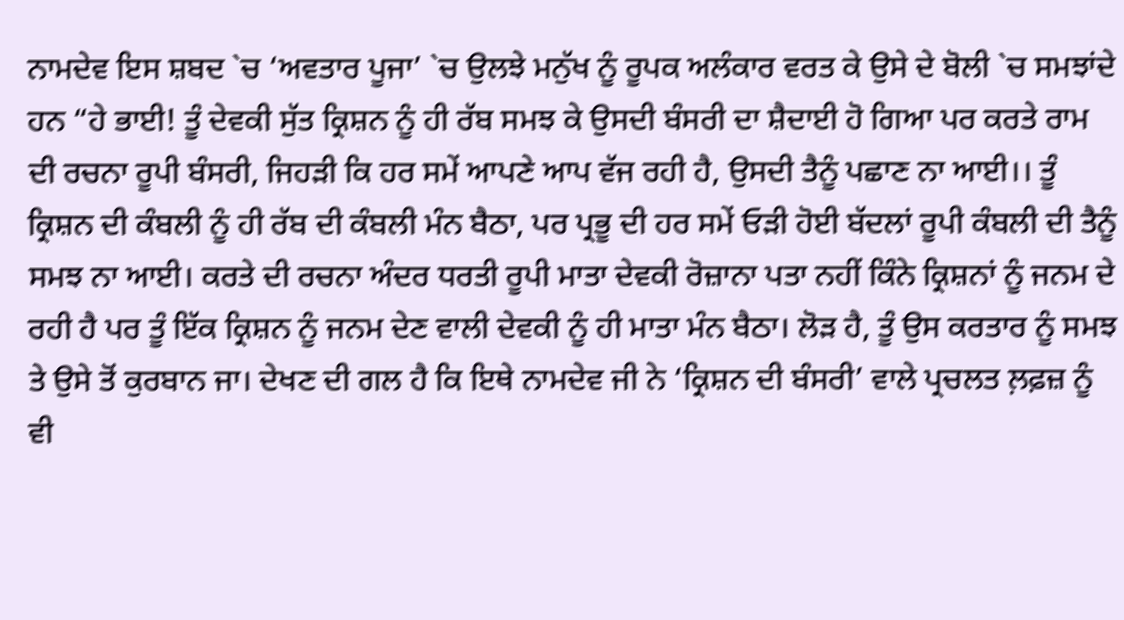ਨਾਮਦੇਵ ਇਸ ਸ਼ਬਦ `ਚ ‘ਅਵਤਾਰ ਪੂਜਾ’ `ਚ ਉਲਝੇ ਮਨੁੱਖ ਨੂੰ ਰੂਪਕ ਅਲੰਕਾਰ ਵਰਤ ਕੇ ਉਸੇ ਦੇ ਬੋਲੀ `ਚ ਸਮਝਾਂਦੇ ਹਨ “ਹੇ ਭਾਈ! ਤੂੰ ਦੇਵਕੀ ਸੁੱਤ ਕ੍ਰਿਸ਼ਨ ਨੂੰ ਹੀ ਰੱਬ ਸਮਝ ਕੇ ਉਸਦੀ ਬੰਸਰੀ ਦਾ ਸ਼ੈਦਾਈ ਹੋ ਗਿਆ ਪਰ ਕਰਤੇ ਰਾਮ ਦੀ ਰਚਨਾ ਰੂਪੀ ਬੰਸਰੀ, ਜਿਹੜੀ ਕਿ ਹਰ ਸਮੇਂ ਆਪਣੇ ਆਪ ਵੱਜ ਰਹੀ ਹੈ, ਉਸਦੀ ਤੈਨੂੰ ਪਛਾਣ ਨਾ ਆਈ।। ਤੂੰ ਕ੍ਰਿਸ਼ਨ ਦੀ ਕੰਬਲੀ ਨੂੰ ਹੀ ਰੱਬ ਦੀ ਕੰਬਲੀ ਮੰਨ ਬੈਠਾ, ਪਰ ਪ੍ਰਭੂ ਦੀ ਹਰ ਸਮੇਂ ਓੜੀ ਹੋਈ ਬੱਦਲਾਂ ਰੂਪੀ ਕੰਬਲੀ ਦੀ ਤੈਨੂੰ ਸਮਝ ਨਾ ਆਈ। ਕਰਤੇ ਦੀ ਰਚਨਾ ਅੰਦਰ ਧਰਤੀ ਰੂਪੀ ਮਾਤਾ ਦੇਵਕੀ ਰੋਜ਼ਾਨਾ ਪਤਾ ਨਹੀਂ ਕਿੰਨੇ ਕ੍ਰਿਸ਼ਨਾਂ ਨੂੰ ਜਨਮ ਦੇ ਰਹੀ ਹੈ ਪਰ ਤੂੰ ਇੱਕ ਕ੍ਰਿਸ਼ਨ ਨੂੰ ਜਨਮ ਦੇਣ ਵਾਲੀ ਦੇਵਕੀ ਨੂੰ ਹੀ ਮਾਤਾ ਮੰਨ ਬੈਠਾ। ਲੋੜ ਹੈ, ਤੂੰ ਉਸ ਕਰਤਾਰ ਨੂੰ ਸਮਝ ਤੇ ਉਸੇ ਤੋਂ ਕੁਰਬਾਨ ਜਾ। ਦੇਖਣ ਦੀ ਗਲ ਹੈ ਕਿ ਇਥੇ ਨਾਮਦੇਵ ਜੀ ਨੇ ‘ਕ੍ਰਿਸ਼ਨ ਦੀ ਬੰਸਰੀ’ ਵਾਲੇ ਪ੍ਰਚਲਤ ਲ਼ਫ਼ਜ਼ ਨੂੰ ਵੀ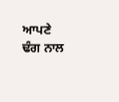ਆਪਣੇ ਢੰਗ ਨਾਲ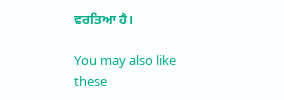ਵਰਤਿਆ ਹੈ।

You may also like these